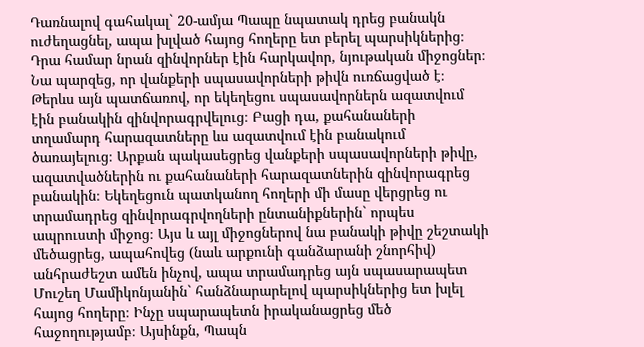Դառնալով գահակալ` 20-ամյա Պապը նպատակ դրեց բանակն ուժեղացնել, ապա խլված հայոց հողերը ետ բերել պարսիկներից։ Դրա համար նրան զինվորներ էին հարկավոր, նյութական միջոցներ։ Նա պարզեց, որ վանքերի սպասավորների թիվն ուռճացված է։ Թերևս այն պատճառով, որ եկեղեցու սպասավորներն ազատվում էին բանակին զինվորագրվելուց։ Բացի դա, քահանաների տղամարդ հարազատները ևս ազատվում էին բանակում ծառայելուց։ Արքան պակասեցրեց վանքերի սպասավորների թիվը, ազատվածներին ու քահանաների հարազատներին զինվորագրեց բանակին։ Եկեղեցուն պատկանող հողերի մի մասը վերցրեց ու տրամադրեց զինվորագրվողների ընտանիքներին` որպես ապրուստի միջոց։ Այս և այլ միջոցներով նա բանակի թիվը շեշտակի մեծացրեց, ապահովեց (նաև արքունի գանձարանի շնորհիվ) անհրաժեշտ ամեն ինչով, ապա տրամադրեց այն սպասարապետ Մուշեղ Մամիկոնյանին` հանձնարարելով պարսիկներից ետ խլել հայոց հողերը։ Ինչը սպարապետն իրականացրեց մեծ հաջողությամբ։ Այսինքն, Պապն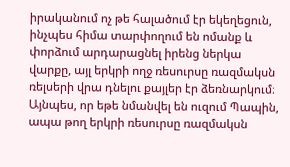իրականում ոչ թե հալածում էր եկեղեցուն, ինչպես հիմա տարփողում են ոմանք և փորձում արդարացնել իրենց ներկա վարքը, այլ երկրի ողջ ռեսուրսը ռազմակսն ռելսերի վրա դնելու քայլեր էր ձեռնարկում։ Այնպես, որ եթե նմանվել են ուզում Պապին, ապա թող երկրի ռեսուրսը ռազմակսն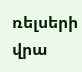ռելսերի վրա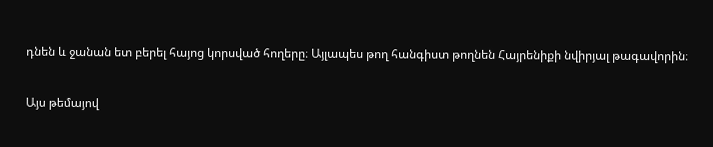դնեն և ջանան ետ բերել հայոց կորսված հողերը։ Այլապես թող հանգիստ թողնեն Հայրենիքի նվիրյալ թագավորին։

Այս թեմայով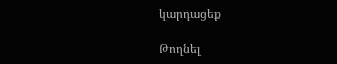կարդացեք

Թողնել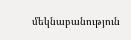մեկնաբանություն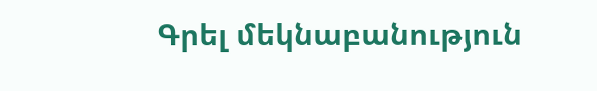Գրել մեկնաբանություն